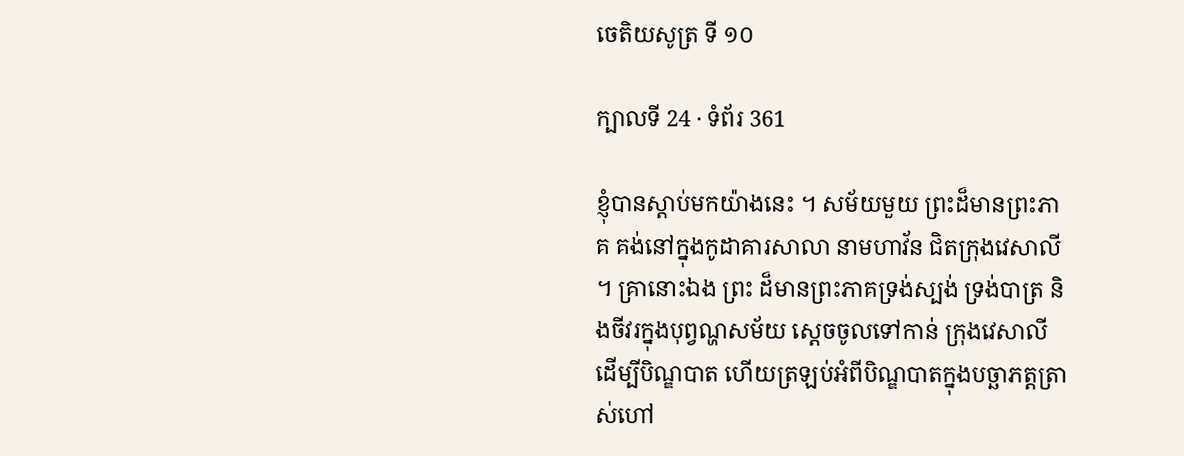ចេតិយសូត្រ ទី ១០

ក្បាលទី 24 · ទំព័រ 361

ខ្ញុំបានស្តាប់មកយ៉ាងនេះ ។ សម័យមួយ ព្រះដ៏មានព្រះភាគ គង់នៅក្នុងកូដាគារសាលា នាមហាវ័ន ជិតក្រុងវេសាលី ។ គ្រានោះឯង ព្រះ ដ៏មានព្រះភាគទ្រង់ស្បង់ ទ្រង់បាត្រ និងចីវរក្នុងបុព្វណ្ហសម័យ ស្តេចចូលទៅកាន់ ក្រុងវេសាលី ដើម្បីបិណ្ឌបាត ហើយត្រឡប់អំពីបិណ្ឌបាតក្នុងបច្ឆាភត្តត្រា ស់ហៅ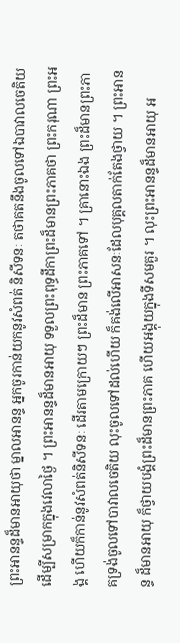ព្រះអានន្ទដ៏មានអាយុថា ម្នាលអានន្ទ អ្នកចូរកាន់យកនូវសំពត់ និសីទនៈ តថាគតនឹងចូលទៅឯបាវាលចេតិយ ដើម្បីសម្រាកក្នុងវេលាថ្ងៃ ។ ព្រះអានន្ទដ៏មានអាយុ ទទួលព្រះពុទ្ធដីកាព្រះដ៏មានព្រះភាគថា ព្រះករុណា ព្រះអង្គ ហើយក៏កាន់នូវសំពត់និសីទនៈ ដើរតាមក្រោយៗ ព្រះដ៏មាន ព្រះភាគទៅ ។ គ្រានោះឯង ព្រះដ៏មានព្រះភាគទ្រង់ចូលទៅបាវាលចេតិយ លុះចូលទៅដល់ហើយ ក៏គង់លើអាសនៈដែលបុគ្គលតាក់តែងថ្វាយ ។ ព្រះអានន្ទ ដ៏មានអាយុ ក៏ថ្វាយបង្គំព្រះដ៏មានព្រះភាគ ហើយអង្គុយក្នុងទីសមគួរ ។ លុះព្រះអានន្ទដ៏មានអាយុ អ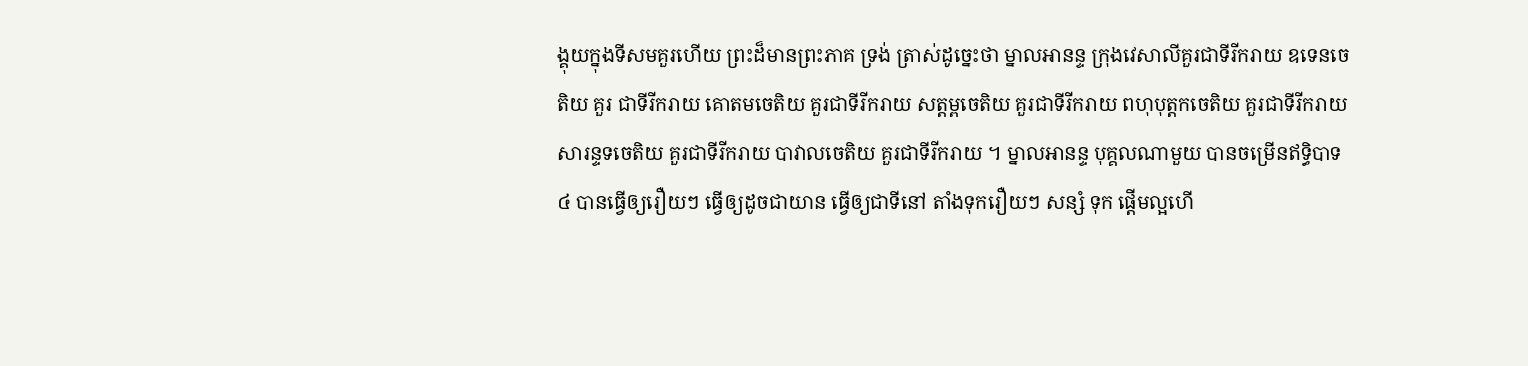ង្គុយក្នុងទីសមគួរហើយ ព្រះដ៏មានព្រះភាគ ទ្រង់ ត្រាស់ដូច្នេះថា ម្នាលអានន្ទ ក្រុងវេសាលីគួរជាទីរីករាយ ឧទេនចេតិយ គួរ ជាទីរីករាយ គោតមចេតិយ គួរជាទីរីករាយ សត្តម្ពចេតិយ គួរជាទីរីករាយ ពហុបុត្តកចេតិយ គួរជាទីរីករាយ សារន្ទទចេតិយ គួរជាទីរីករាយ បាវាលចេតិយ គួរជាទីរីករាយ ។ ម្នាលអានន្ទ បុគ្គលណាមួយ បានចម្រើនឥទ្ធិបាទ ៤ បានធ្វើឲ្យរឿយៗ ធ្វើឲ្យដូចជាយាន ធ្វើឲ្យជាទីនៅ តាំងទុករឿយៗ សន្សំ ទុក ផ្តើមល្អហើ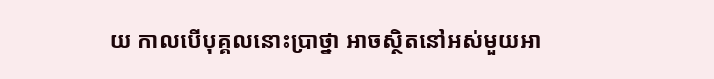យ កាលបើបុគ្គលនោះប្រាថ្នា អាចស្ថិតនៅអស់មួយអា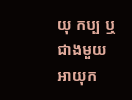យុ កប្ប ឬជាងមួយអាយុក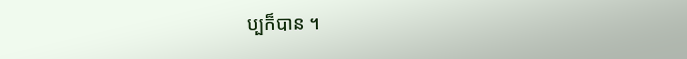ប្បក៏បាន ។